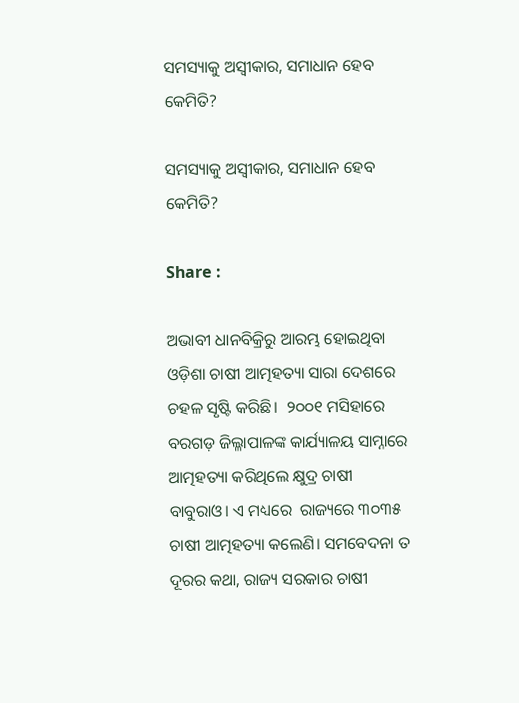ସମସ୍ୟାକୁ ଅସ୍ବୀକାର, ସମାଧାନ ହେବ କେମିତି?

ସମସ୍ୟାକୁ ଅସ୍ବୀକାର, ସମାଧାନ ହେବ କେମିତି?

Share :

ଅଭାବୀ ଧାନବିକ୍ରିରୁ ଆରମ୍ଭ ହୋଇଥିବା ଓଡ଼ିଶା ଚାଷୀ ଆତ୍ମହତ୍ୟା ସାରା ଦେଶରେ ଚହଳ ସୃଷ୍ଟି କରିଛି।  ୨୦୦୧ ମସିହାରେ ବରଗଡ଼ ଜିଲ୍ଳାପାଳଙ୍କ କାର୍ଯ୍ୟାଳୟ ସାମ୍ନାରେ  ଆତ୍ମହତ୍ୟା କରିଥିଲେ କ୍ଷୁଦ୍ର ଚାଷୀ ବାବୁରାଓ। ଏ ମଧ୍ୟରେ  ରାଜ୍ୟରେ ୩୦୩୫ ଚାଷୀ ଆତ୍ମହତ୍ୟା କଲେଣି। ସମବେଦନା ତ ଦୂରର କଥା, ରାଜ୍ୟ ସରକାର ଚାଷୀ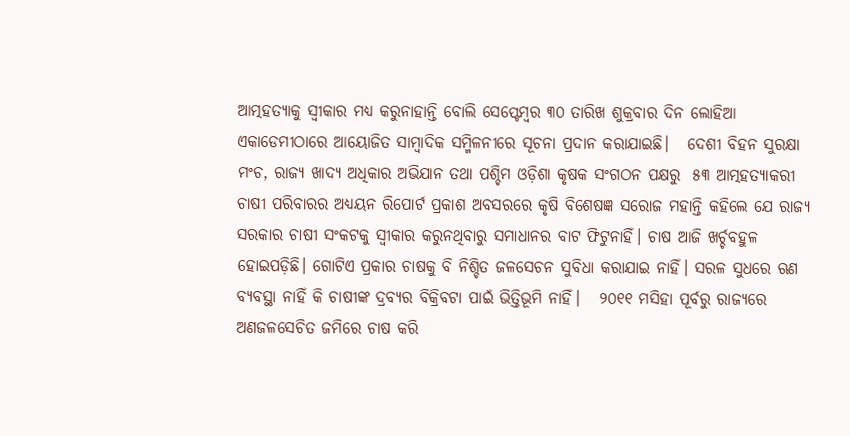ଆତ୍ମହତ୍ୟାକୁ ସ୍ୱୀକାର ମଧ୍ୟ କରୁନାହାନ୍ତି ବୋଲି ସେପ୍ଟେମ୍ବର ୩୦ ତାରିଖ ଶୁକ୍ରବାର ଦିନ ଲୋହିଆ ଏକାଡେମୀଠାରେ ଆୟୋଜିତ ସାମ୍ୱାଦିକ ସମ୍ମିଳନୀରେ ସୂଚନା ପ୍ରଦାନ କରାଯାଇଛି।   ଦେଶୀ ବିହନ ସୁରକ୍ଷା ମଂଚ, ରାଜ୍ୟ ଖାଦ୍ୟ ଅଧିକାର ଅଭିଯାନ ତଥା ପଶ୍ଚିମ ଓଡ଼ିଶା କୃଷକ ସଂଗଠନ ପକ୍ଷରୁ  ୫୩ ଆତ୍ମହତ୍ୟାକରୀ ଚାଷୀ ପରିବାରର ଅଧ୍ୟୟନ ରିପୋର୍ଟ ପ୍ରକାଶ ଅବସରରେ କୃଷି ବିଶେଷଜ୍ଞ ସରୋଜ ମହାନ୍ତି କହିଲେ ଯେ ରାଜ୍ୟ ସରକାର ଚାଷୀ ସଂକଟକୁ ସ୍ୱୀକାର କରୁନଥିବାରୁ ସମାଧାନର ବାଟ ଫିଟୁନାହିଁ। ଚାଷ ଆଜି ଖର୍ଚ୍ଚବହୁଳ ହୋଇପଡ଼ିଛି। ଗୋଟିଏ ପ୍ରକାର ଚାଷକୁ ବି ନିଶ୍ଚିତ ଜଳସେଚନ ସୁବିଧା କରାଯାଇ ନାହିଁ। ସରଳ ସୁଧରେ ଋଣ ବ୍ୟବସ୍ଥା ନାହିଁ କି ଚାଷୀଙ୍କ ଦ୍ରବ୍ୟର ବିକ୍ରିବଟା ପାଇଁ ଭିତ୍ତିଭୂମି ନାହିଁ।   ୨୦୧୧ ମସିହା ପୂର୍ବରୁ ରାଜ୍ୟରେ ଅଣଜଳସେଚିତ ଜମିରେ ଚାଷ କରି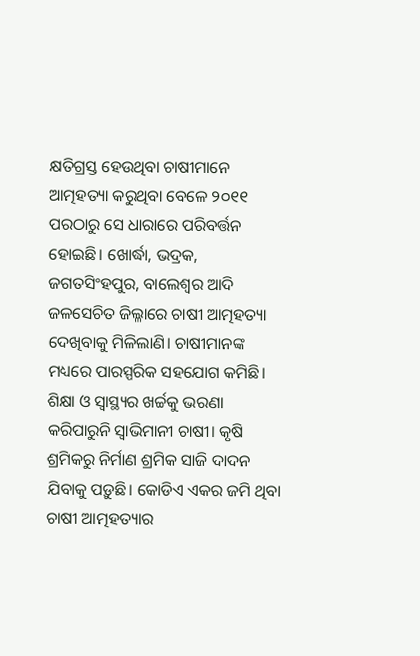କ୍ଷତିଗ୍ରସ୍ତ ହେଉଥିବା ଚାଷୀମାନେ ଆତ୍ମହତ୍ୟା କରୁଥିବା ବେଳେ ୨୦୧୧ ପରଠାରୁ ସେ ଧାରାରେ ପରିବର୍ତ୍ତନ ହୋଇଛି। ଖୋର୍ଦ୍ଧା, ଭଦ୍ରକ, ଜଗତସିଂହପୁର, ବାଲେଶ୍ୱର ଆଦି ଜଳସେଚିତ ଜିଲ୍ଳାରେ ଚାଷୀ ଆତ୍ମହତ୍ୟା ଦେଖିବାକୁ ମିଳିଲାଣି। ଚାଷୀମାନଙ୍କ ମଧ୍ୟରେ ପାରସ୍ପରିକ ସହଯୋଗ କମିଛି। ଶିକ୍ଷା ଓ ସ୍ୱାସ୍ଥ୍ୟର ଖର୍ଚ୍ଚକୁ ଭରଣା କରିପାରୁନି ସ୍ୱାଭିମାନୀ ଚାଷୀ। କୃଷି ଶ୍ରମିକରୁ ନିର୍ମାଣ ଶ୍ରମିକ ସାଜି ଦାଦନ ଯିବାକୁ ପଡ଼ୁଛି। କୋଡିଏ ଏକର ଜମି ଥିବା ଚାଷୀ ଆତ୍ମହତ୍ୟାର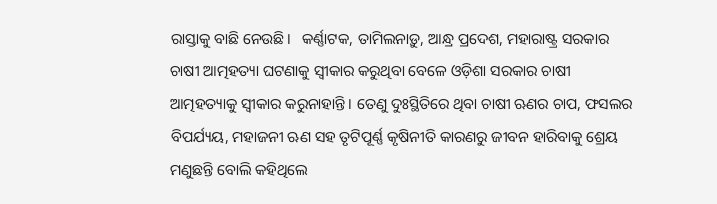ରାସ୍ତାକୁ ବାଛି ନେଉଛି।   କର୍ଣ୍ଣାଟକ, ତାମିଲନାଡ଼ୁ, ଆନ୍ଧ୍ର ପ୍ରଦେଶ, ମହାରାଷ୍ଟ୍ର ସରକାର ଚାଷୀ ଆତ୍ମହତ୍ୟା ଘଟଣାକୁ ସ୍ୱୀକାର କରୁଥିବା ବେଳେ ଓଡ଼ିଶା ସରକାର ଚାଷୀ ଆତ୍ମହତ୍ୟାକୁ ସ୍ୱୀକାର କରୁନାହାନ୍ତି। ତେଣୁ ଦୁଃସ୍ଥିତିରେ ଥିବା ଚାଷୀ ଋଣର ଚାପ, ଫସଲର ବିପର୍ଯ୍ୟୟ, ମହାଜନୀ ଋଣ ସହ ତୃଟିପୂର୍ଣ୍ଣ କୃଷିନୀତି କାରଣରୁ ଜୀବନ ହାରିବାକୁ ଶ୍ରେୟ ମଣୁଛନ୍ତି ବୋଲି କହିଥିଲେ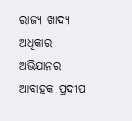ରାଜ୍ୟ ଖାଦ୍ୟ ଅଧିକାର ଅଭିଯାନର ଆବାହକ ପ୍ରଦୀପ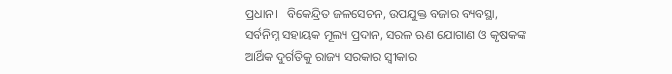ପ୍ରଧାନ।   ବିକେନ୍ଦ୍ରିତ ଜଳସେଚନ, ଉପଯୁକ୍ତ ବଜାର ବ୍ୟବସ୍ଥା, ସର୍ବନିମ୍ନ ସହାୟକ ମୂଲ୍ୟ ପ୍ରଦାନ, ସରଳ ଋଣ ଯୋଗାଣ ଓ କୃଷକଙ୍କ ଆର୍ଥିକ ଦୁର୍ଗତିକୁ ରାଜ୍ୟ ସରକାର ସ୍ୱୀକାର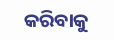କରିବାକୁ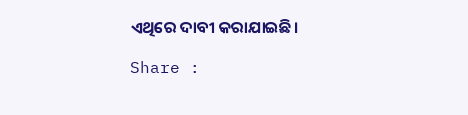ଏଥିରେ ଦାବୀ କରାଯାଇଛି।

Share :